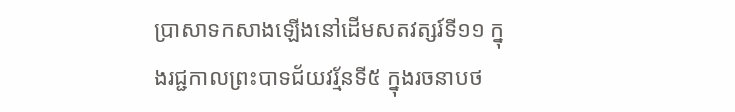ប្រាសាទកសាងឡើងនៅដើមសតវត្សរ៍ទី១១ ក្នុងរជ្ជកាលព្រះបាទជ័យវរ្ម័នទី៥ ក្នុងរចនាបថ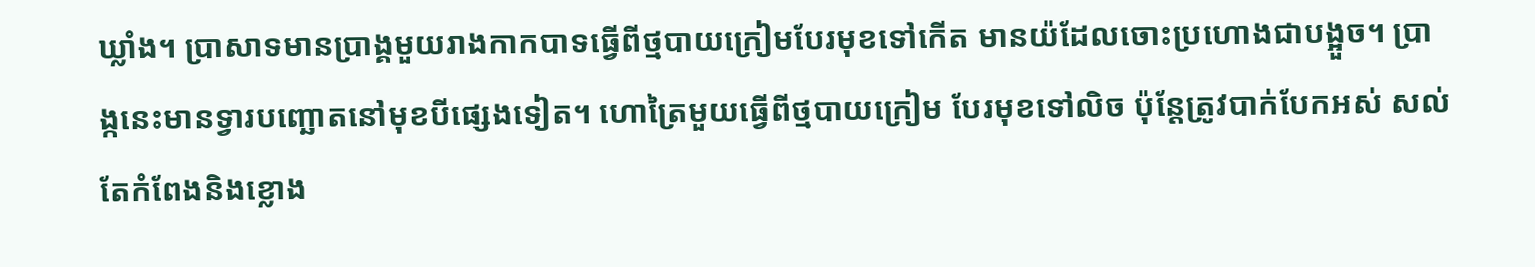ឃ្លាំង។ ប្រាសាទមានប្រាង្គមួយរាងកាកបាទធ្វើពីថ្មបាយក្រៀមបែរមុខទៅកើត មានយ៉ដែលចោះប្រហោងជាបង្អួច។ ប្រាង្កនេះមានទ្វារបញ្ឆោតនៅមុខបីផ្សេងទៀត។ ហោត្រៃមួយធ្វើពីថ្មបាយក្រៀម បែរមុខទៅលិច ប៉ុន្តែត្រូវបាក់បែកអស់ សល់តែកំពែងនិងខ្លោង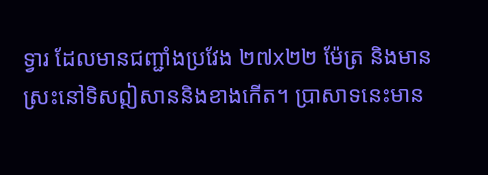ទ្វារ ដែលមានជញ្ជាំងប្រវែង ២៧x២២ ម៉ែត្រ និងមានស្រះនៅទិសឦសាននិងខាងកើត។ ប្រាសាទនេះមាន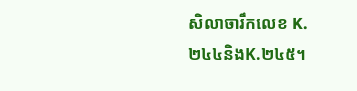សិលាចារឹកលេខ K.២៤៤និងK.២៤៥។